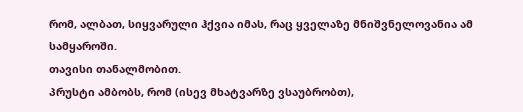რომ, ალბათ, სიყვარული ჰქვია იმას, რაც ყველაზე მნიშვნელოვანია ამ სამყაროში.
თავისი თანალმობით.
პრუსტი ამბობს, რომ (ისევ მხატვარზე ვსაუბრობთ),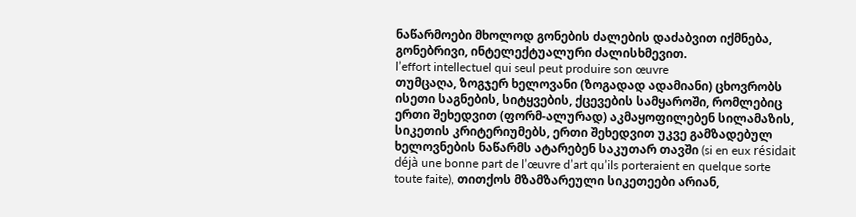ნაწარმოები მხოლოდ გონების ძალების დაძაბვით იქმნება, გონებრივი, ინტელექტუალური ძალისხმევით.
l’effort intellectuel qui seul peut produire son œuvre
თუმცაღა, ზოგჯერ ხელოვანი (ზოგადად ადამიანი) ცხოვრობს ისეთი საგნების, სიტყვების, ქცევების სამყაროში, რომლებიც ერთი შეხედვით (ფორმ-ალურად) აკმაყოფილებენ სილამაზის, სიკეთის კრიტერიუმებს, ერთი შეხედვით უკვე გამზადებულ ხელოვნების ნაწარმს ატარებენ საკუთარ თავში (si en eux résidait déjà une bonne part de l’œuvre d’art qu’ils porteraient en quelque sorte toute faite), თითქოს მზამზარეული სიკეთეები არიან,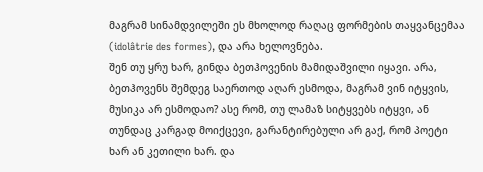მაგრამ სინამდვილეში ეს მხოლოდ რაღაც ფორმების თაყვანცემაა (idolâtrie des formes), და არა ხელოვნება.
შენ თუ ყრუ ხარ, გინდა ბეთჰოვენის მამიდაშვილი იყავი. არა, ბეთჰოვენს შემდეგ საერთოდ აღარ ესმოდა, მაგრამ ვინ იტყვის, მუსიკა არ ესმოდაო? ასე რომ, თუ ლამაზ სიტყვებს იტყვი, ან თუნდაც კარგად მოიქცევი, გარანტირებული არ გაქ, რომ პოეტი ხარ ან კეთილი ხარ. და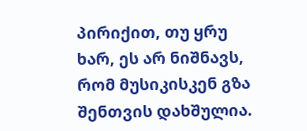პირიქით, თუ ყრუ ხარ, ეს არ ნიშნავს, რომ მუსიკისკენ გზა შენთვის დახშულია.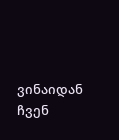ვინაიდან ჩვენ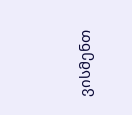ვისმენთ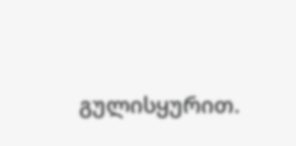გულისყურით.